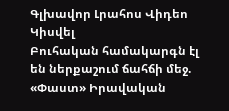Գլխավոր Լրահոս Վիդեո Կիսվել
Բուհական համակարգն էլ են ներքաշում ճահճի մեջ. «Փաստ» Իրավական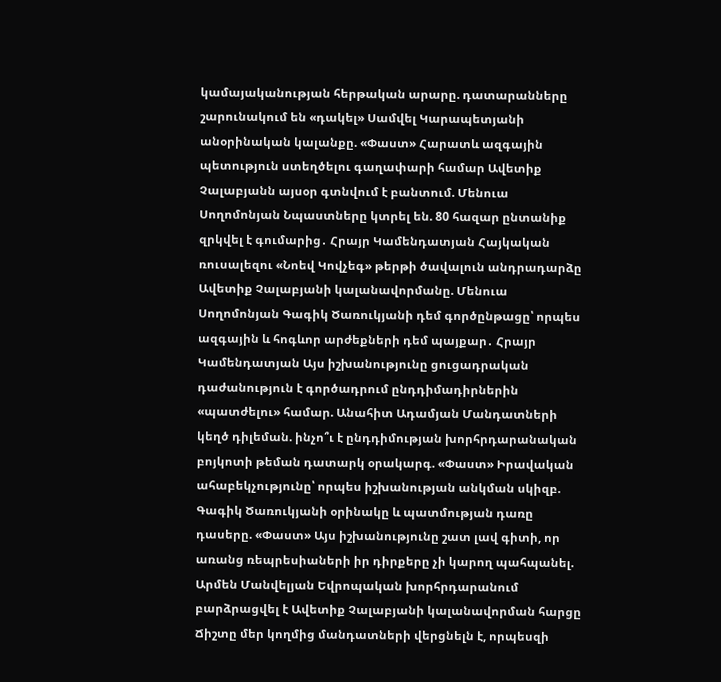կամայականության հերթական արարը. դատարանները շարունակում են «դակել» Սամվել Կարապետյանի անօրինական կալանքը. «Փաստ» Հարատև ազգային պետություն ստեղծելու գաղափարի համար Ավետիք Չալաբյանն այսօր գտնվում է բանտում. Մենուա Սողոմոնյան Նպաստները կտրել են. 80 հազար ընտանիք զրկվել է գումարից․ Հրայր Կամենդատյան Հայկական ռուսալեզու «Նոեվ Կովչեգ» թերթի ծավալուն անդրադարձը Ավետիք Չալաբյանի կալանավորմանը. Մենուա Սողոմոնյան Գագիկ Ծառուկյանի դեմ գործընթացը՝ որպես ազգային և հոգևոր արժեքների դեմ պայքար․ Հրայր Կամենդատյան Այս իշխանությունը ցուցադրական դաժանություն է գործադրում ընդդիմադիրներին «պատժելու» համար. Անահիտ Ադամյան Մանդատների կեղծ դիլեման. ինչո՞ւ է ընդդիմության խորհրդարանական բոյկոտի թեման դատարկ օրակարգ. «Փաստ» Իրավական ահաբեկչությունը՝ որպես իշխանության անկման սկիզբ. Գագիկ Ծառուկյանի օրինակը և պատմության դառը դասերը. «Փաստ» Այս իշխանությունը շատ լավ գիտի, որ առանց ռեպրեսիաների իր դիրքերը չի կարող պահպանել. Արմեն Մանվելյան Եվրոպական խորհրդարանում բարձրացվել է Ավետիք Չալաբյանի կալանավորման հարցը Ճիշտը մեր կողմից մանդատների վերցնելն է, որպեսզի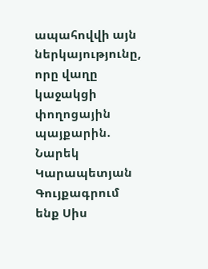ապահովվի այն ներկայությունը, որը վաղը կաջակցի փողոցային պայքարին. Նարեկ Կարապետյան
Գույքագրում ենք Սիս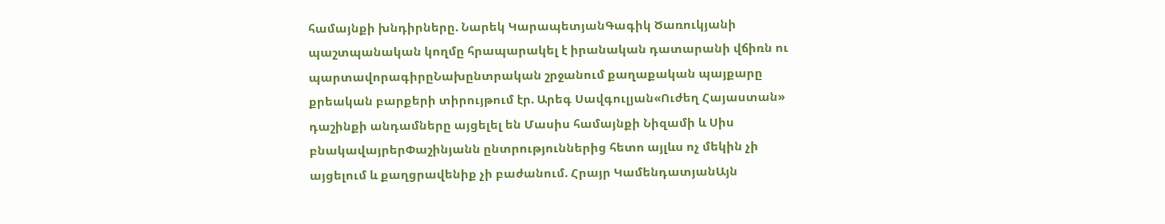համայնքի խնդիրները. Նարեկ ԿարապետյանԳագիկ Ծառուկյանի պաշտպանական կողմը հրապարակել է իրանական դատարանի վճիռն ու պարտավորագիրըՆախընտրական շրջանում քաղաքական պայքարը քրեական բարքերի տիրույթում էր. Արեգ Սավգուլյան«Ուժեղ Հայաստան» դաշինքի անդամները այցելել են Մասիս համայնքի Նիզամի և Սիս բնակավայրերՓաշինյանն ընտրություններից հետո այլևս ոչ մեկին չի այցելում և քաղցրավենիք չի բաժանում. Հրայր ԿամենդատյանԱյն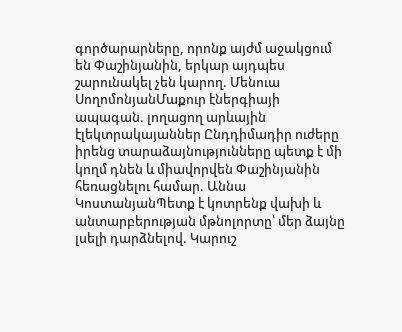գործարարները, որոնք այժմ աջակցում են Փաշինյանին, երկար այդպես շարունակել չեն կարող. Մենուա ՍողոմոնյանՄաքուր էներգիայի ապագան. լողացող արևային էլեկտրակայաններ Ընդդիմադիր ուժերը իրենց տարաձայնությունները պետք է մի կողմ դնեն և միավորվեն Փաշինյանին հեռացնելու համար. Աննա ԿոստանյանՊետք է կոտրենք վախի և անտարբերության մթնոլորտը՝ մեր ձայնը լսելի դարձնելով. Կարուշ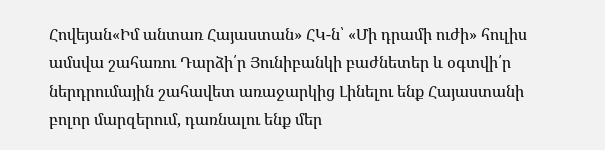Հովեյան«Իմ անտառ Հայաստան» ՀԿ-ն՝ «Մի դրամի ուժի» հուլիս ամսվա շահառու Դարձի՛ր Յունիբանկի բաժնետեր և օգտվի՛ր ներդրումային շահավետ առաջարկից Լինելու ենք Հայաստանի բոլոր մարզերում, դառնալու ենք մեր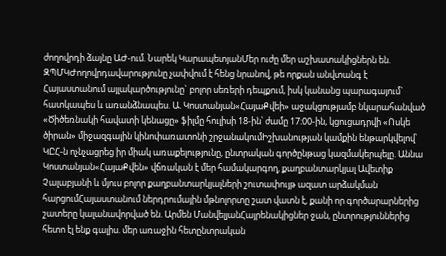ժողովրդի ձայնը ԱԺ-ում. Նարեկ ԿարապետյանՄեր ուժը մեր աշխատակիցներն են. ԶՊՄԿԺողովրդավարությունը չափվում է հենց նրանով, թե որքան անվտանգ է Հայաստանում այլակարծությունը` բոլոր սեռերի դեպքում, իսկ կանանց պարագայում` հատկապես և առանձնապես. Ա. Կոստանյան«ՀայաՔվեի» աջակցությամբ նկարահանված «Ծիծեռնակի հավատի կենացը» ֆիլմը հուլիսի 18-ին՝ ժամը 17։00-ին, կցուցադրվի «Ոսկե ծիրան» միջազգային կինոփառատոնի շրջանակումԻշխանության կամքին ենթարկվելով՝ ԿԸՀ-ն ոչնչացրեց իր միակ առաքելությունը, ընտրական գործընթաց կազմակերպելը. Աննա Կոստանյան«ՀայաՔվեն» վճռական է մեր համակարգող, քաղբանտարկյալ Ավետիք Չալաբյանի և մյուս բոլոր քաղբանտարկյալների շուտափույթ ազատ արձակման հարցումՀայաստանում ներդրումային մթնոլորտը շատ վատն է, քանի որ գործարարներից շատերը կալանավորված են. Արմեն ՄանվելյանՀայրենակիցներ ջան, ընտրություններից հետո էլ ենք գալիս. մեր առաջին հետընտրական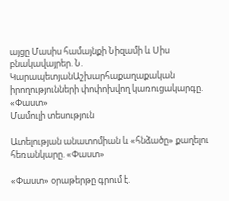այցը Մասիս համայնքի Նիզամի և Սիս բնակավայրեր. Ն. ԿարապետյանԱշխարհաքաղաքական իրողությունների փոփոխվող կառուցակարգը. «Փաստ»
Մամուլի տեսություն

Ատելության անատոմիան և «հնձածը» քաղելու հեռանկարը. «Փաստ»

«Փաստ» օրաթերթը գրում է.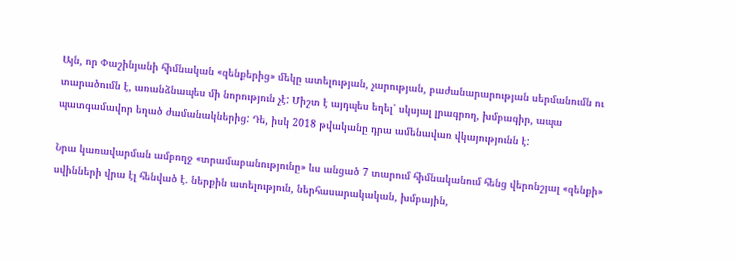Այն, որ Փաշինյանի հիմնական «զենքերից» մեկը ատելության, չարության, բաժանարարության սերմանումն ու տարածումն է, առանձնապես մի նորություն չէ: Միշտ է այդպես եղել՝ սկսյալ լրագրող, խմբագիր, ապա պատգամավոր եղած ժամանակներից: Դե, իսկ 2018 թվականը դրա ամենավառ վկայությունն է:

Նրա կառավարման ամբողջ «տրամաբանությունը» ևս անցած 7 տարում հիմնականում հենց վերոնշյալ «զենքի» սվինների վրա էլ հենված է. ներքին ատելություն, ներհասարակական, խմբային,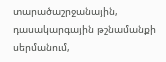տարածաշրջանային, դասակարգային թշնամանքի սերմանում,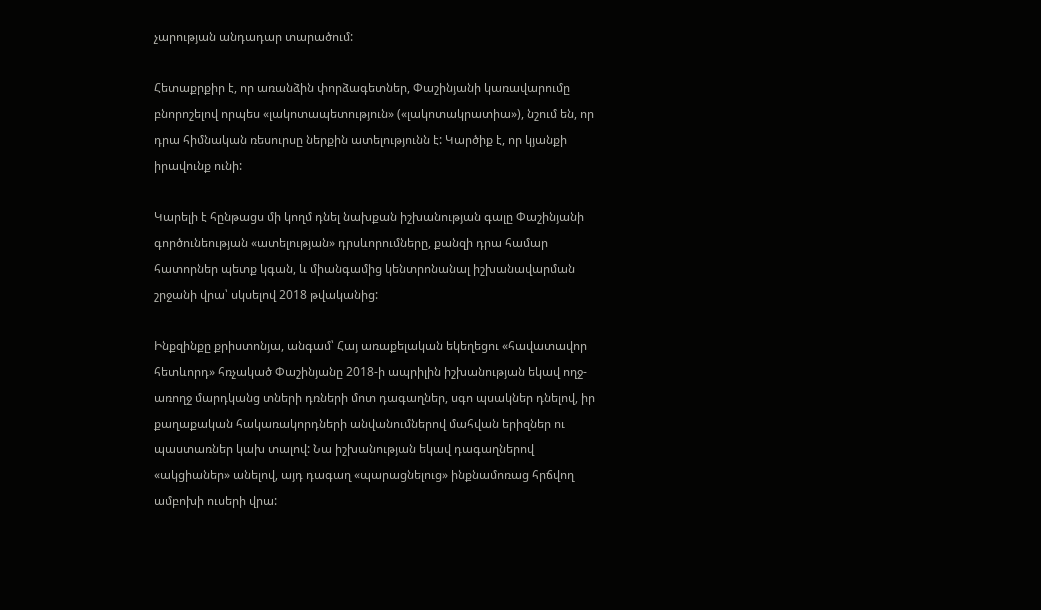չարության անդադար տարածում:

Հետաքրքիր է, որ առանձին փորձագետներ, Փաշինյանի կառավարումը բնորոշելով որպես «լակոտապետություն» («լակոտակրատիա»), նշում են, որ դրա հիմնական ռեսուրսը ներքին ատելությունն է: Կարծիք է, որ կյանքի իրավունք ունի:

Կարելի է հընթացս մի կողմ դնել նախքան իշխանության գալը Փաշինյանի գործունեության «ատելության» դրսևորումները, քանզի դրա համար հատորներ պետք կգան, և միանգամից կենտրոնանալ իշխանավարման շրջանի վրա՝ սկսելով 2018 թվականից:

Ինքզինքը քրիստոնյա, անգամ՝ Հայ առաքելական եկեղեցու «հավատավոր հետևորդ» հռչակած Փաշինյանը 2018-ի ապրիլին իշխանության եկավ ողջ-առողջ մարդկանց տների դռների մոտ դագաղներ, սգո պսակներ դնելով, իր քաղաքական հակառակորդների անվանումներով մահվան երիզներ ու պաստառներ կախ տալով: Նա իշխանության եկավ դագաղներով «ակցիաներ» անելով, այդ դագաղ «պարացնելուց» ինքնամոռաց հրճվող ամբոխի ուսերի վրա: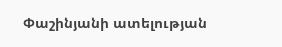Փաշինյանի ատելության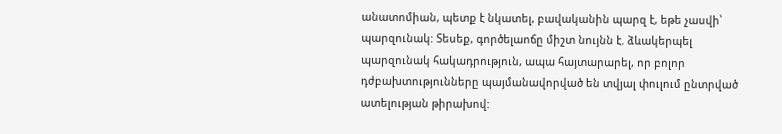անատոմիան, պետք է նկատել, բավականին պարզ է, եթե չասվի՝ պարզունակ: Տեսեք, գործելաոճը միշտ նույնն է. ձևակերպել պարզունակ հակադրություն, ապա հայտարարել, որ բոլոր դժբախտությունները պայմանավորված են տվյալ փուլում ընտրված ատելության թիրախով: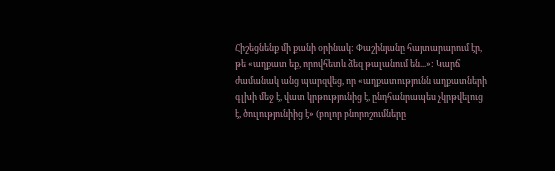Հիշեցնենք մի քանի օրինակ: Փաշինյանը հայտարարում էր, թե «աղքատ եք, որովհետև ձեզ թալանում են...»: Կարճ ժամանակ անց պարզվեց, որ «աղքատությունն աղքատների գլխի մեջ է, վատ կրթությունից է, ընդհանրապես չկրթվելուց է, ծուլությունիից է» (բոլոր բնորոշումները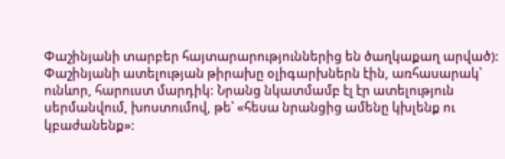Փաշինյանի տարբեր հայտարարություններից են ծաղկաքաղ արված): Փաշինյանի ատելության թիրախը օլիգարխներն էին, առհասարակ՝ ունևոր, հարուստ մարդիկ: Նրանց նկատմամբ էլ էր ատելություն սերմանվում, խոստումով, թե՝ «հեսա նրանցից ամենը կխլենք ու կբաժանենք»: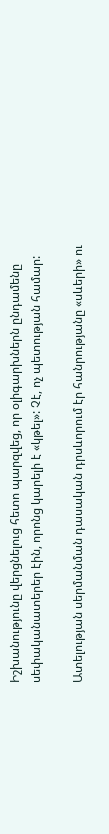Իշխանությունը վերցնելուց հետո պարզվեց, որ օլիգարխներն ընդամենը սեփականատերեր էին, որոնց կարելի է «կթել»: Չէ, ոչ պետության համար:

Ատելության սերմանման դասական դրսևորում էր հանրությանը «սևերի» ու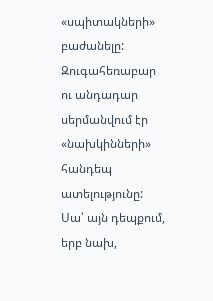«սպիտակների» բաժանելը: Զուգահեռաբար ու անդադար սերմանվում էր «նախկինների» հանդեպ ատելությունը: Սա՝ այն դեպքում, երբ նախ,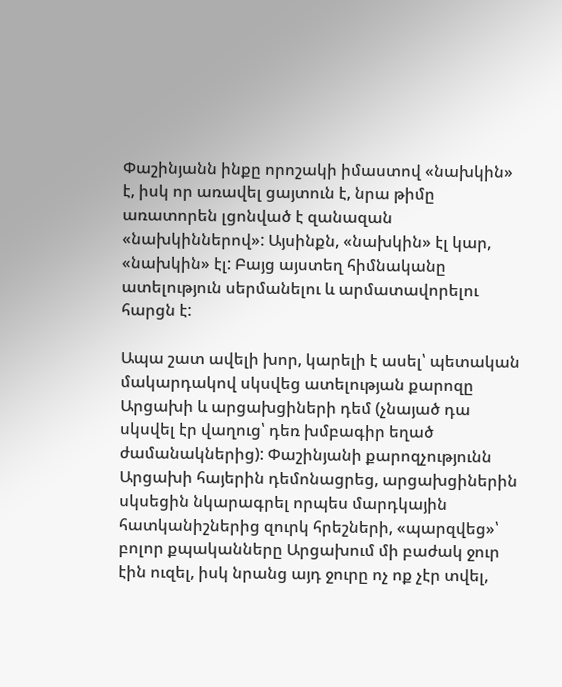Փաշինյանն ինքը որոշակի իմաստով «նախկին» է, իսկ որ առավել ցայտուն է, նրա թիմը առատորեն լցոնված է զանազան «նախկիններով»: Այսինքն, «նախկին» էլ կար, «նախկին» էլ: Բայց այստեղ հիմնականը ատելություն սերմանելու և արմատավորելու հարցն է:

Ապա շատ ավելի խոր, կարելի է ասել՝ պետական մակարդակով սկսվեց ատելության քարոզը Արցախի և արցախցիների դեմ (չնայած դա սկսվել էր վաղուց՝ դեռ խմբագիր եղած ժամանակներից): Փաշինյանի քարոզչությունն Արցախի հայերին դեմոնացրեց, արցախցիներին սկսեցին նկարագրել որպես մարդկային հատկանիշներից զուրկ հրեշների, «պարզվեց»՝ բոլոր քպականները Արցախում մի բաժակ ջուր էին ուզել, իսկ նրանց այդ ջուրը ոչ ոք չէր տվել,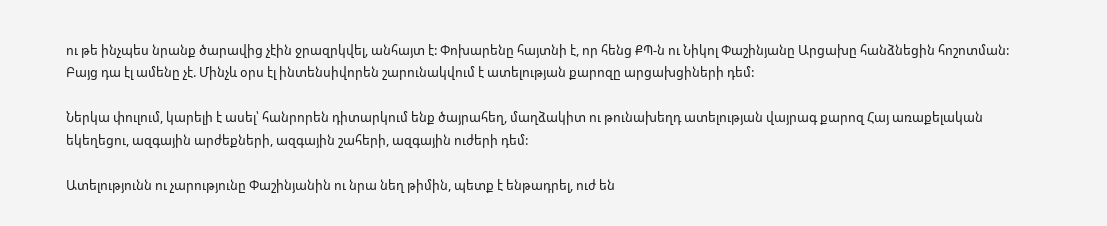ու թե ինչպես նրանք ծարավից չէին ջրազրկվել, անհայտ է: Փոխարենը հայտնի է, որ հենց ՔՊ-ն ու Նիկոլ Փաշինյանը Արցախը հանձնեցին հոշոտման: Բայց դա էլ ամենը չէ. Մինչև օրս էլ ինտենսիվորեն շարունակվում է ատելության քարոզը արցախցիների դեմ:

Ներկա փուլում, կարելի է ասել՝ հանրորեն դիտարկում ենք ծայրահեղ, մաղձակիտ ու թունախեղդ ատելության վայրագ քարոզ Հայ առաքելական եկեղեցու, ազգային արժեքների, ազգային շահերի, ազգային ուժերի դեմ:

Ատելությունն ու չարությունը Փաշինյանին ու նրա նեղ թիմին, պետք է ենթադրել, ուժ են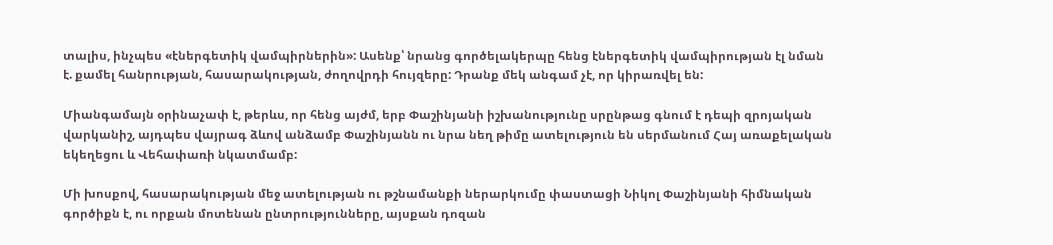տալիս, ինչպես «էներգետիկ վամպիրներին»: Ասենք՝ նրանց գործելակերպը հենց էներգետիկ վամպիրության էլ նման է. քամել հանրության, հասարակության, ժողովրդի հույզերը: Դրանք մեկ անգամ չէ, որ կիրառվել են:

Միանգամայն օրինաչափ է, թերևս, որ հենց այժմ, երբ Փաշինյանի իշխանությունը սրընթաց գնում է դեպի զրոյական վարկանիշ, այդպես վայրագ ձևով անձամբ Փաշինյանն ու նրա նեղ թիմը ատելություն են սերմանում Հայ առաքելական եկեղեցու և Վեհափառի նկատմամբ:

Մի խոսքով, հասարակության մեջ ատելության ու թշնամանքի ներարկումը փաստացի Նիկոլ Փաշինյանի հիմնական գործիքն է, ու որքան մոտենան ընտրությունները, այսքան դոզան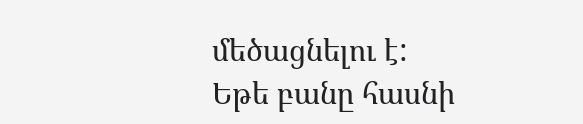մեծացնելու է: Եթե բանը հասնի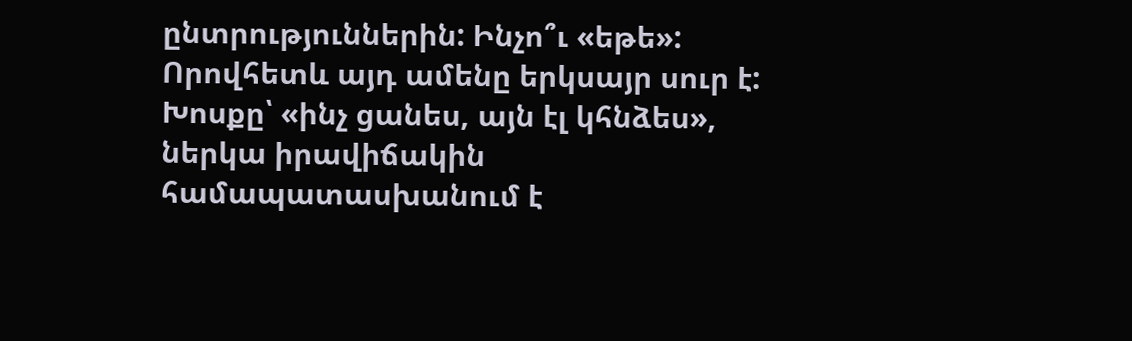ընտրություններին: Ինչո՞ւ «եթե»: Որովհետև այդ ամենը երկսայր սուր է: Խոսքը՝ «ինչ ցանես, այն էլ կհնձես», ներկա իրավիճակին համապատասխանում է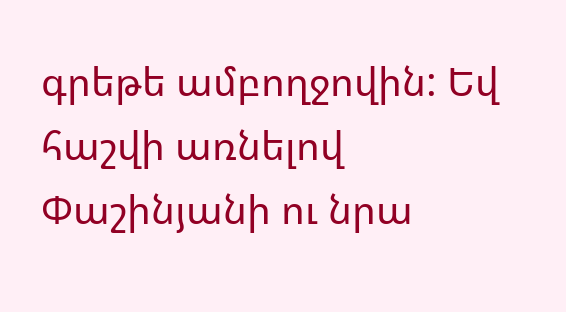գրեթե ամբողջովին: Եվ հաշվի առնելով Փաշինյանի ու նրա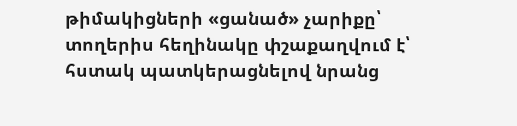թիմակիցների «ցանած» չարիքը՝ տողերիս հեղինակը փշաքաղվում է՝ հստակ պատկերացնելով նրանց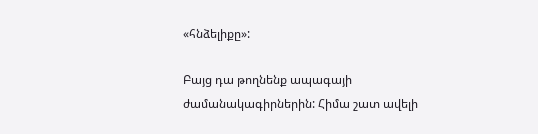«հնձելիքը»:

Բայց դա թողնենք ապագայի ժամանակագիրներին: Հիմա շատ ավելի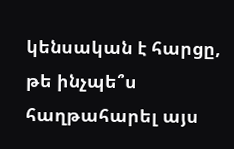կենսական է հարցը, թե ինչպե՞ս հաղթահարել այս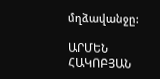մղձավանջը:

ԱՐՄԵՆ ՀԱԿՈԲՅԱՆ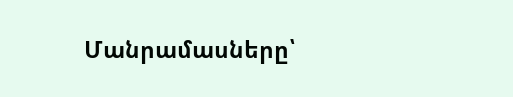Մանրամասները՝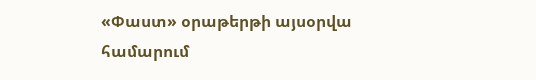«Փաստ» օրաթերթի այսօրվա համարում